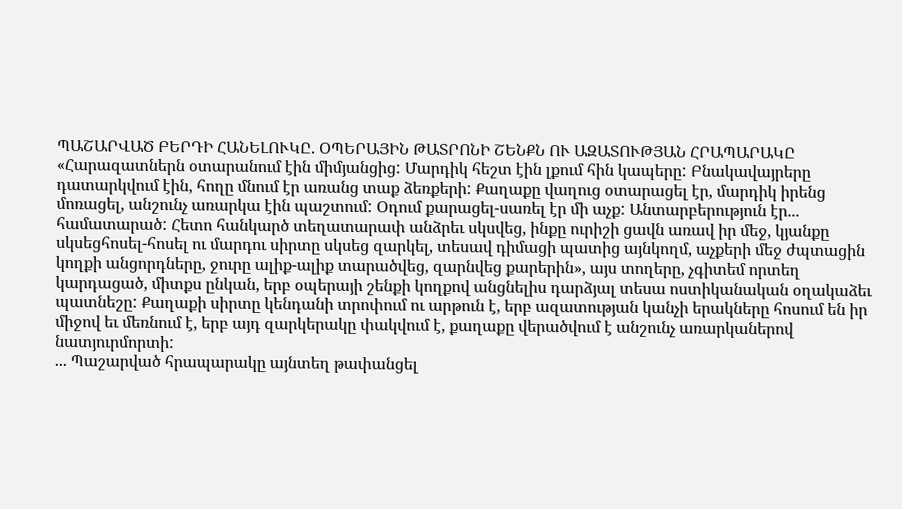ՊԱՇԱՐՎԱԾ ԲԵՐԴԻ ՀԱՆԵԼՈՒԿԸ. ՕՊԵՐԱՅԻՆ ԹԱՏՐՈՆԻ ՇԵՆՔՆ ՈՒ ԱԶԱՏՈՒԹՅԱՆ ՀՐԱՊԱՐԱԿԸ
«Հարազատներն օտարանում էին միմյանցից: Մարդիկ հեշտ էին լքում հին կապերը: Բնակավայրերը դատարկվում էին, հողը մնում էր առանց տաք ձեռքերի: Քաղաքը վաղուց օտարացել էր, մարդիկ իրենց մոռացել, անշունչ առարկա էին պաշտում: Օդում քարացել-սառել էր մի աչք: Անտարբերություն էր... համատարած: Հետո հանկարծ տեղատարափ անձրեւ սկսվեց, ինքը ուրիշի ցավն առավ իր մեջ, կյանքը սկսեցհոսել-հոսել ու մարդու սիրտը սկսեց զարկել, տեսավ դիմացի պատից այնկողմ, աչքերի մեջ ժպտացին կողքի անցորդները, ջուրը ալիք-ալիք տարածվեց, զարնվեց քարերին», այս տողերը, չգիտեմ որտեղ կարդացած, միտքս ընկան, երբ օպերայի շենքի կողքով անցնելիս դարձյալ տեսա ոստիկանական օղակաձեւ պատնեշը: Քաղաքի սիրտը կենդանի տրոփում ու արթուն է, երբ ազատության կանչի երակները հոսում են իր միջով եւ մեռնում է, երբ այդ զարկերակը փակվում է, քաղաքը վերածվում է անշունչ առարկաներով նատյուրմորտի:
... Պաշարված հրապարակը այնտեղ թափանցել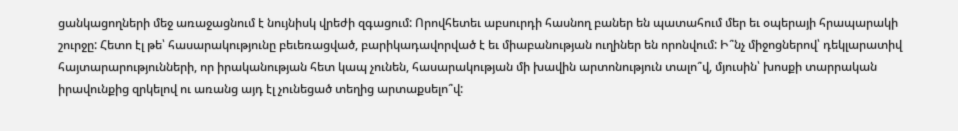ցանկացողների մեջ առաջացնում է նույնիսկ վրեժի զգացում: Որովհետեւ աբսուրդի հասնող բաներ են պատահում մեր եւ օպերայի հրապարակի շուրջը: Հետո էլ թե՝ հասարակությունը բեւեռացված, բարիկադավորված է եւ միաբանության ուղիներ են որոնվում: Ի՞նչ միջոցներով՝ դեկլարատիվ հայտարարությունների, որ իրականության հետ կապ չունեն, հասարակության մի խավին արտոնություն տալո՞վ, մյուսին՝ խոսքի տարրական իրավունքից զրկելով ու առանց այդ էլ չունեցած տեղից արտաքսելո՞վ: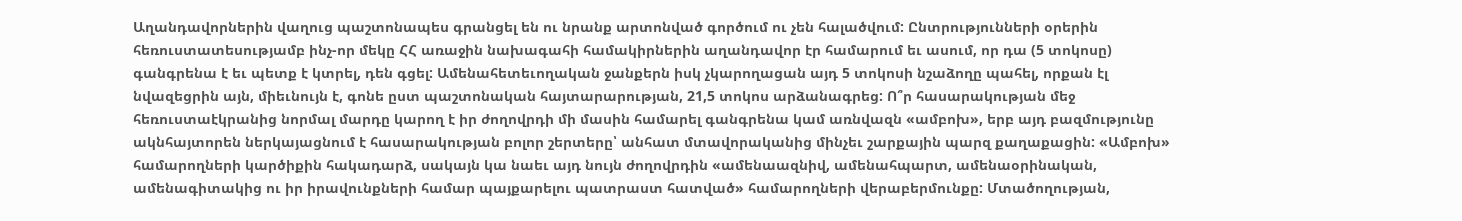Աղանդավորներին վաղուց պաշտոնապես գրանցել են ու նրանք արտոնված գործում ու չեն հալածվում: Ընտրությունների օրերին հեռուստատեսությամբ ինչ-որ մեկը ՀՀ առաջին նախագահի համակիրներին աղանդավոր էր համարում եւ ասում, որ դա (5 տոկոսը) գանգրենա է եւ պետք է կտրել, դեն գցել: Ամենահետեւողական ջանքերն իսկ չկարողացան այդ 5 տոկոսի նշաձողը պահել, որքան էլ նվազեցրին այն, միեւնույն է, գոնե ըստ պաշտոնական հայտարարության, 21,5 տոկոս արձանագրեց: Ո՞ր հասարակության մեջ հեռուստաէկրանից նորմալ մարդը կարող է իր ժողովրդի մի մասին համարել գանգրենա կամ առնվազն «ամբոխ», երբ այդ բազմությունը ակնհայտորեն ներկայացնում է հասարակության բոլոր շերտերը՝ անհատ մտավորականից մինչեւ շարքային պարզ քաղաքացին: «Ամբոխ» համարողների կարծիքին հակադարձ, սակայն կա նաեւ այդ նույն ժողովրդին «ամենաազնիվ, ամենահպարտ, ամենաօրինական, ամենագիտակից ու իր իրավունքների համար պայքարելու պատրաստ հատված» համարողների վերաբերմունքը: Մտածողության,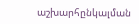աշխարհընկալման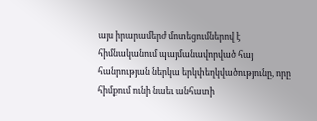այս իրարամերժ մոտեցումներով է հիմնականում պայմանավորված հայ հանրության ներկա երկփեղկվածությունը, որը հիմքում ունի նաեւ անհատի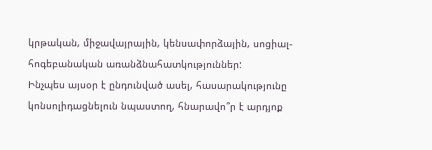կրթական, միջավայրային, կենսափորձային, սոցիալ-հոգեբանական առանձնահատկություններ:
Ինչպես այսօր է ընդունված ասել, հասարակությունը կոնսոլիդացնելուն նպաստող, հնարավո՞ր է արդյոք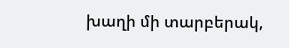խաղի մի տարբերակ,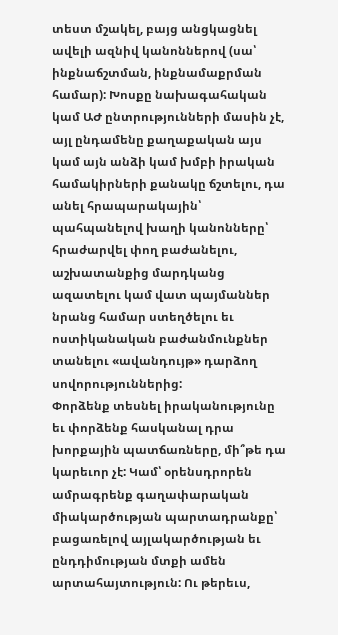տեստ մշակել, բայց անցկացնել ավելի ազնիվ կանոններով (սա՝ ինքնաճշտման, ինքնամաքրման համար): Խոսքը նախագահական կամ ԱԺ ընտրությունների մասին չէ, այլ ընդամենը քաղաքական այս կամ այն անձի կամ խմբի իրական համակիրների քանակը ճշտելու, դա անել հրապարակային՝ պահպանելով խաղի կանոնները՝ հրաժարվել փող բաժանելու, աշխատանքից մարդկանց ազատելու կամ վատ պայմաններ նրանց համար ստեղծելու եւ ոստիկանական բաժանմունքներ տանելու «ավանդույթ» դարձող սովորություններից:
Փորձենք տեսնել իրականությունը եւ փորձենք հասկանալ դրա խորքային պատճառները, մի՞թե դա կարեւոր չէ: Կամ՝ օրենսդրորեն ամրագրենք գաղափարական միակարծության պարտադրանքը՝ բացառելով այլակարծության եւ ընդդիմության մտքի ամեն արտահայտություն: Ու թերեւս,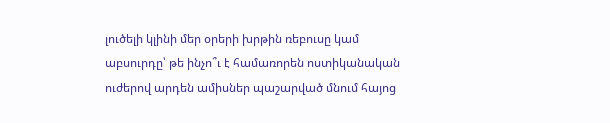լուծելի կլինի մեր օրերի խրթին ռեբուսը կամ աբսուրդը՝ թե ինչո՞ւ է համառորեն ոստիկանական ուժերով արդեն ամիսներ պաշարված մնում հայոց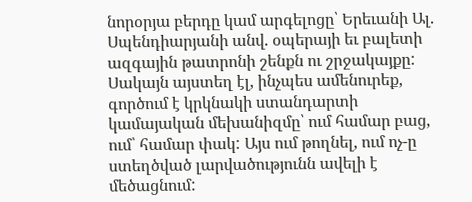նորօրյա բերդը կամ արգելոցը՝ Երեւանի Ալ. Սպենդիարյանի անվ. օպերայի եւ բալետի ազգային թատրոնի շենքն ու շրջակայքը: Սակայն այստեղ էլ, ինչպես ամենուրեք, գործում է կրկնակի ստանդարտի կամայական մեխանիզմը՝ ում համար բաց, ում՝ համար փակ: Այս ում թողնել, ում ոչ-ը ստեղծված լարվածությունն ավելի է մեծացնում: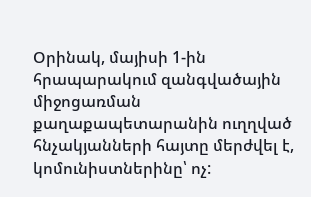Օրինակ, մայիսի 1-ին հրապարակում զանգվածային միջոցառման քաղաքապետարանին ուղղված հնչակյանների հայտը մերժվել է, կոմունիստներինը՝ ոչ: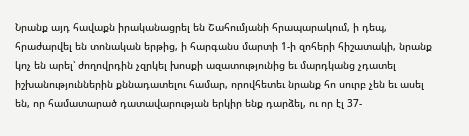Նրանք այդ հավաքն իրականացրել են Շահումյանի հրապարակում, ի դեպ, հրաժարվել են տոնական երթից, ի հարգանս մարտի 1-ի զոհերի հիշատակի, նրանք կոչ են արել՝ ժողովրդին չզրկել խոսքի ազատությունից եւ մարդկանց չդատել իշխանություններին քննադատելու համար, որովհետեւ նրանք հո սուրբ չեն եւ ասել են, որ համատարած դատավարության երկիր ենք դարձել, ու որ էլ 37-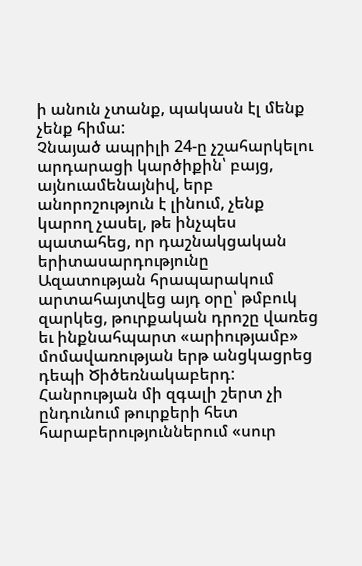ի անուն չտանք, պակասն էլ մենք չենք հիմա:
Չնայած ապրիլի 24-ը չշահարկելու արդարացի կարծիքին՝ բայց, այնուամենայնիվ, երբ անորոշություն է լինում, չենք կարող չասել, թե ինչպես պատահեց, որ դաշնակցական երիտասարդությունը Ազատության հրապարակում արտահայտվեց այդ օրը՝ թմբուկ զարկեց, թուրքական դրոշը վառեց եւ ինքնահպարտ «արիությամբ» մոմավառության երթ անցկացրեց դեպի Ծիծեռնակաբերդ: Հանրության մի զգալի շերտ չի ընդունում թուրքերի հետ հարաբերություններում «սուր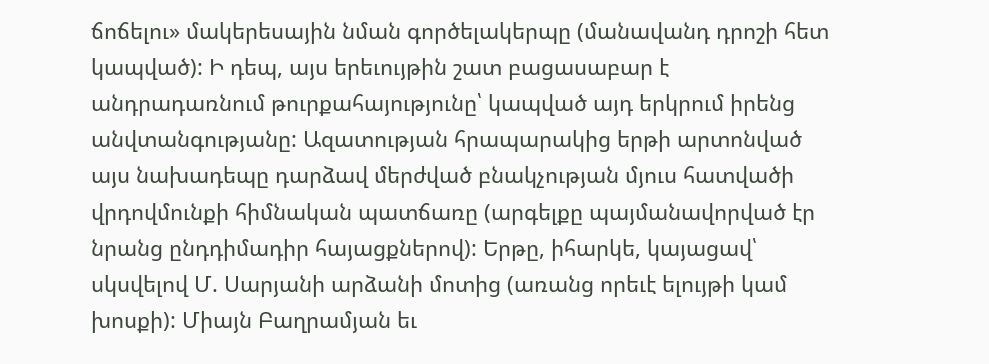ճոճելու» մակերեսային նման գործելակերպը (մանավանդ դրոշի հետ կապված): Ի դեպ, այս երեւույթին շատ բացասաբար է անդրադառնում թուրքահայությունը՝ կապված այդ երկրում իրենց անվտանգությանը: Ազատության հրապարակից երթի արտոնված այս նախադեպը դարձավ մերժված բնակչության մյուս հատվածի վրդովմունքի հիմնական պատճառը (արգելքը պայմանավորված էր նրանց ընդդիմադիր հայացքներով): Երթը, իհարկե, կայացավ՝ սկսվելով Մ. Սարյանի արձանի մոտից (առանց որեւէ ելույթի կամ խոսքի): Միայն Բաղրամյան եւ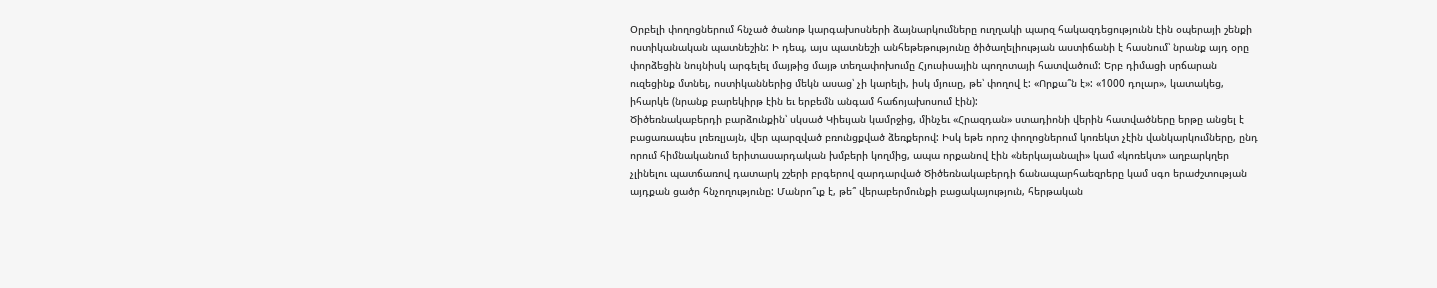Օրբելի փողոցներում հնչած ծանոթ կարգախոսների ձայնարկումները ուղղակի պարզ հակազդեցությունն էին օպերայի շենքի ոստիկանական պատնեշին: Ի դեպ, այս պատնեշի անհեթեթությունը ծիծաղելիության աստիճանի է հասնում՝ նրանք այդ օրը փորձեցին նույնիսկ արգելել մայթից մայթ տեղափոխումը Հյուսիսային պողոտայի հատվածում: Երբ դիմացի սրճարան ուզեցինք մտնել, ոստիկաններից մեկն ասաց՝ չի կարելի, իսկ մյուսը, թե՝ փողով է: «Որքա՞ն է»: «1000 դոլար», կատակեց, իհարկե (նրանք բարեկիրթ էին եւ երբեմն անգամ հաճոյախոսում էին):
Ծիծեռնակաբերդի բարձունքին՝ սկսած Կիեւյան կամրջից, մինչեւ «Հրազդան» ստադիոնի վերին հատվածները երթը անցել է բացառապես լռեռլյայն, վեր պարզված բռունցքված ձեռքերով: Իսկ եթե որոշ փողոցներում կոռեկտ չէին վանկարկումները, ընդ որում հիմնականում երիտասարդական խմբերի կողմից, ապա որքանով էին «ներկայանալի» կամ «կոռեկտ» աղբարկղեր չլինելու պատճառով դատարկ շշերի բրգերով զարդարված Ծիծեռնակաբերդի ճանապարհաեզրերը կամ սգո երաժշտության այդքան ցածր հնչողությունը: Մանրո՞ւք է, թե՞ վերաբերմունքի բացակայություն, հերթական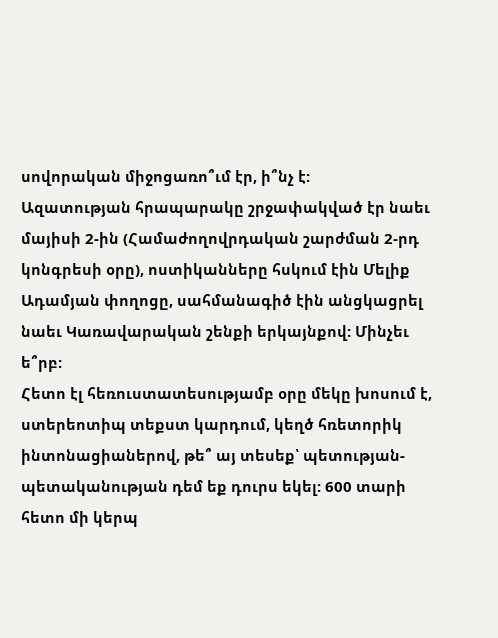սովորական միջոցառո՞ւմ էր, ի՞նչ է:
Ազատության հրապարակը շրջափակված էր նաեւ մայիսի 2-ին (Համաժողովրդական շարժման 2-րդ կոնգրեսի օրը), ոստիկանները հսկում էին Մելիք Ադամյան փողոցը, սահմանագիծ էին անցկացրել նաեւ Կառավարական շենքի երկայնքով: Մինչեւ ե՞րբ:
Հետո էլ հեռուստատեսությամբ օրը մեկը խոսում է, ստերեոտիպ տեքստ կարդում, կեղծ հռետորիկ ինտոնացիաներով, թե՞ այ տեսեք՝ պետության-պետականության դեմ եք դուրս եկել: 600 տարի հետո մի կերպ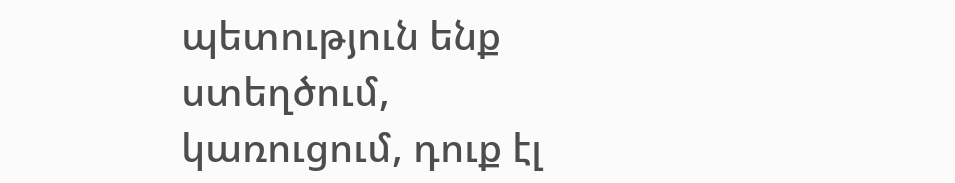պետություն ենք ստեղծում, կառուցում, դուք էլ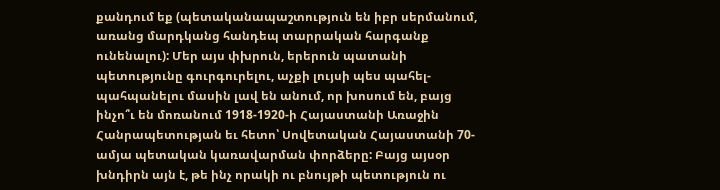քանդում եք (պետականապաշտություն են իբր սերմանում, առանց մարդկանց հանդեպ տարրական հարգանք ունենալու): Մեր այս փխրուն, երերուն պատանի պետությունը գուրգուրելու, աչքի լույսի պես պահել-պահպանելու մասին լավ են անում, որ խոսում են, բայց ինչո՞ւ են մոռանում 1918-1920-ի Հայաստանի Առաջին Հանրապետության եւ հետո՝ Սովետական Հայաստանի 70-ամյա պետական կառավարման փորձերը: Բայց այսօր խնդիրն այն է, թե ինչ որակի ու բնույթի պետություն ու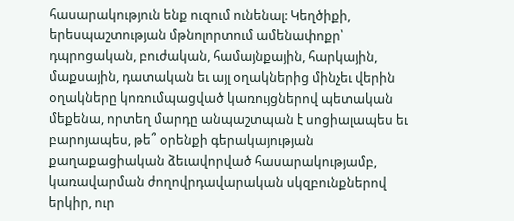հասարակություն ենք ուզում ունենալ: Կեղծիքի, երեսպաշտության մթնոլորտում ամենափոքր՝ դպրոցական, բուժական, համայնքային, հարկային, մաքսային, դատական եւ այլ օղակներից մինչեւ վերին օղակները կոռումպացված կառույցներով պետական մեքենա, որտեղ մարդը անպաշտպան է սոցիալապես եւ բարոյապես, թե՞ օրենքի գերակայության քաղաքացիական ձեւավորված հասարակությամբ, կառավարման ժողովրդավարական սկզբունքներով երկիր, ուր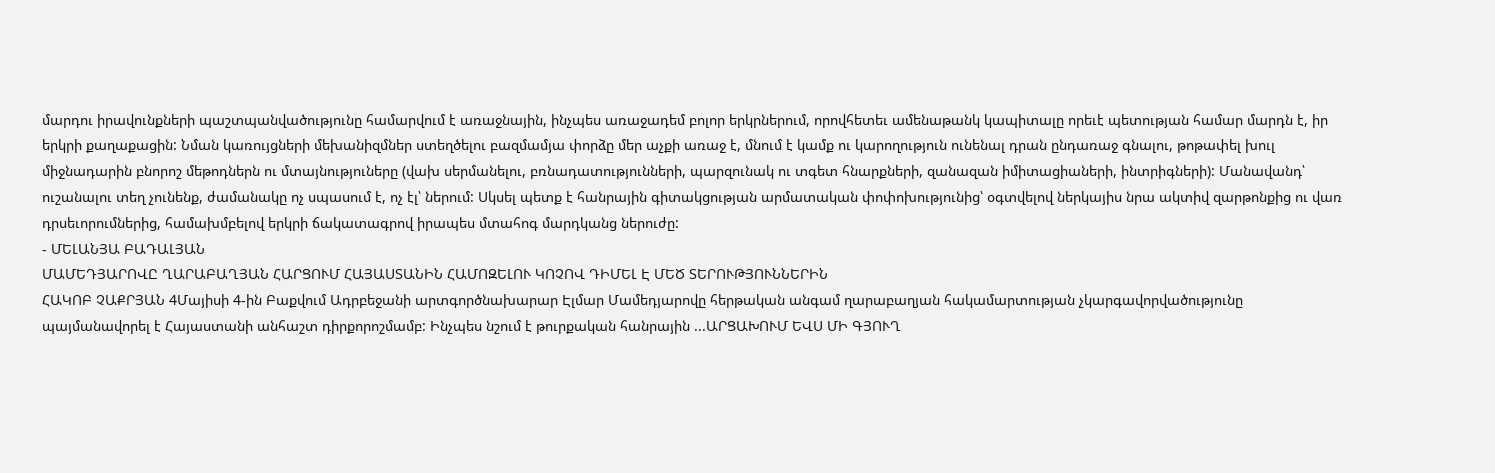մարդու իրավունքների պաշտպանվածությունը համարվում է առաջնային, ինչպես առաջադեմ բոլոր երկրներում, որովհետեւ ամենաթանկ կապիտալը որեւէ պետության համար մարդն է, իր երկրի քաղաքացին: Նման կառույցների մեխանիզմներ ստեղծելու բազմամյա փորձը մեր աչքի առաջ է, մնում է կամք ու կարողություն ունենալ դրան ընդառաջ գնալու, թոթափել խուլ միջնադարին բնորոշ մեթոդներն ու մտայնություները (վախ սերմանելու, բռնադատությունների, պարզունակ ու տգետ հնարքների, զանազան իմիտացիաների, ինտրիգների): Մանավանդ՝ ուշանալու տեղ չունենք, ժամանակը ոչ սպասում է, ոչ էլ՝ ներում: Սկսել պետք է հանրային գիտակցության արմատական փոփոխությունից՝ օգտվելով ներկայիս նրա ակտիվ զարթոնքից ու վառ դրսեւորումներից, համախմբելով երկրի ճակատագրով իրապես մտահոգ մարդկանց ներուժը:
- ՄԵԼԱՆՅԱ ԲԱԴԱԼՅԱՆ
ՄԱՄԵԴՅԱՐՈՎԸ ՂԱՐԱԲԱՂՅԱՆ ՀԱՐՑՈՒՄ ՀԱՅԱՍՏԱՆԻՆ ՀԱՄՈԶԵԼՈՒ ԿՈՉՈՎ ԴԻՄԵԼ Է ՄԵԾ ՏԵՐՈՒԹՅՈՒՆՆԵՐԻՆ
ՀԱԿՈԲ ՉԱՔՐՅԱՆ 4Մայիսի 4-ին Բաքվում Ադրբեջանի արտգործնախարար Էլմար Մամեդյարովը հերթական անգամ ղարաբաղյան հակամարտության չկարգավորվածությունը պայմանավորել է Հայաստանի անհաշտ դիրքորոշմամբ: Ինչպես նշում է թուրքական հանրային ...ԱՐՑԱԽՈՒՄ ԵՎՍ ՄԻ ԳՅՈՒՂ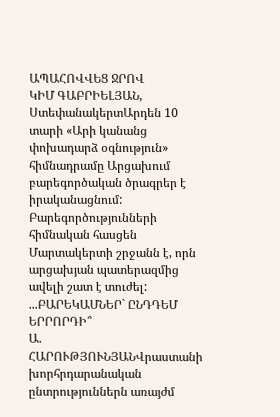ԱՊԱՀՈՎՎԵՑ ՋՐՈՎ
ԿԻՄ ԳԱԲՐԻԵԼՅԱՆ, ՍտեփանակերտԱրդեն 10 տարի «Արի կանանց փոխադարձ օգնություն» հիմնադրամը Արցախում բարեգործական ծրագրեր է իրականացնում: Բարեգործությունների հիմնական հասցեն Մարտակերտի շրջանն է, որն արցախյան պատերազմից ավելի շատ է տուժել: ...ԲԱՐԵԿԱՄՆԵՐ` ԸՆԴԴԵՄ ԵՐՐՈՐԴԻ՞
Ա. ՀԱՐՈՒԹՅՈՒՆՅԱՆՎրաստանի խորհրդարանական ընտրություններն առայժմ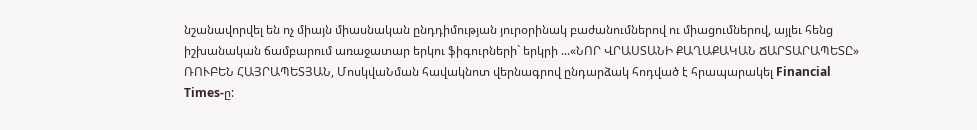նշանավորվել են ոչ միայն միասնական ընդդիմության յուրօրինակ բաժանումներով ու միացումներով, այլեւ հենց իշխանական ճամբարում առաջատար երկու ֆիգուրների` երկրի ...«ՆՈՐ ՎՐԱՍՏԱՆԻ ՔԱՂԱՔԱԿԱՆ ՃԱՐՏԱՐԱՊԵՏԸ»
ՌՈՒԲԵՆ ՀԱՅՐԱՊԵՏՅԱՆ, ՄոսկվաՆման հավակնոտ վերնագրով ընդարձակ հոդված է հրապարակել Financial Times-ը: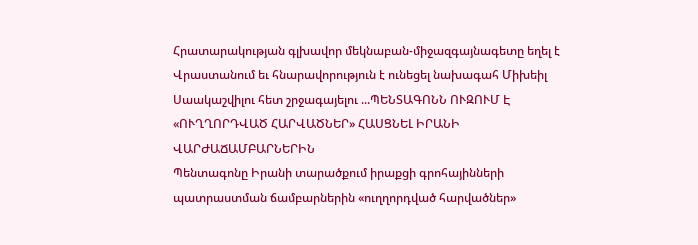Հրատարակության գլխավոր մեկնաբան-միջազգայնագետը եղել է Վրաստանում եւ հնարավորություն է ունեցել նախագահ Միխեիլ Սաակաշվիլու հետ շրջագայելու ...ՊԵՆՏԱԳՈՆՆ ՈՒԶՈՒՄ Է «ՈՒՂՂՈՐԴՎԱԾ ՀԱՐՎԱԾՆԵՐ» ՀԱՍՑՆԵԼ ԻՐԱՆԻ ՎԱՐԺԱՃԱՄԲԱՐՆԵՐԻՆ
Պենտագոնը Իրանի տարածքում իրաքցի գրոհայինների պատրաստման ճամբարներին «ուղղորդված հարվածներ»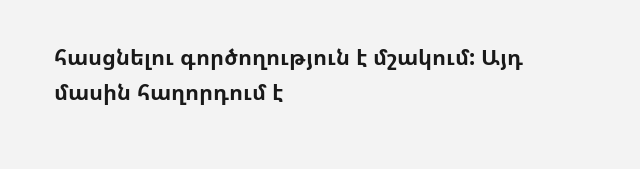հասցնելու գործողություն է մշակում: Այդ մասին հաղորդում է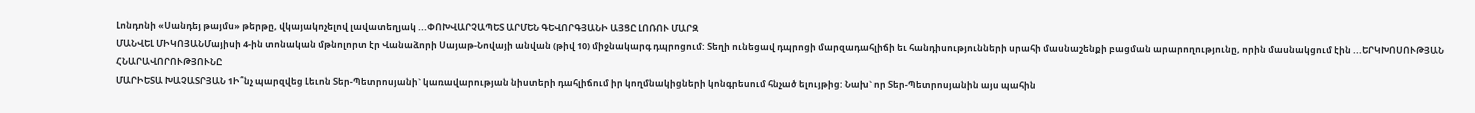Լոնդոնի «Սանդեյ թայմս» թերթը, վկայակոչելով լավատեղյակ ...ՓՈԽՎԱՐՉԱՊԵՏ ԱՐՄԵՆ ԳԵՎՈՐԳՅԱՆԻ ԱՅՑԸ ԼՈՌՈՒ ՄԱՐԶ
ՄԱՆՎԵԼ ՄԻԿՈՅԱՆՄայիսի 4-ին տոնական մթնոլորտ էր Վանաձորի Սայաթ-Նովայի անվան (թիվ 10) միջնակարգ դպրոցում: Տեղի ունեցավ դպրոցի մարզադահլիճի եւ հանդիսությունների սրահի մասնաշենքի բացման արարողությունը, որին մասնակցում էին ...ԵՐԿԽՈՍՈՒԹՅԱՆ ՀՆԱՐԱՎՈՐՈՒԹՅՈՒՆԸ
ՄԱՐԻԵՏԱ ԽԱՉԱՏՐՅԱՆ 1Ի՞նչ պարզվեց Լեւոն Տեր-Պետրոսյանի` կառավարության նիստերի դահլիճում իր կողմնակիցների կոնգրեսում հնչած ելույթից: Նախ` որ Տեր-Պետրոսյանին այս պահին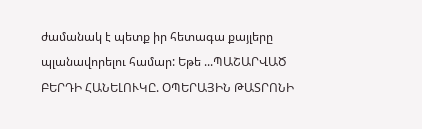ժամանակ է պետք իր հետագա քայլերը պլանավորելու համար: Եթե ...ՊԱՇԱՐՎԱԾ ԲԵՐԴԻ ՀԱՆԵԼՈՒԿԸ. ՕՊԵՐԱՅԻՆ ԹԱՏՐՈՆԻ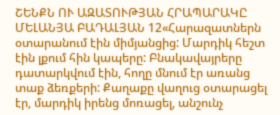ՇԵՆՔՆ ՈՒ ԱԶԱՏՈՒԹՅԱՆ ՀՐԱՊԱՐԱԿԸ
ՄԵԼԱՆՅԱ ԲԱԴԱԼՅԱՆ 12«Հարազատներն օտարանում էին միմյանցից: Մարդիկ հեշտ էին լքում հին կապերը: Բնակավայրերը դատարկվում էին, հողը մնում էր առանց տաք ձեռքերի: Քաղաքը վաղուց օտարացել էր, մարդիկ իրենց մոռացել, անշունչ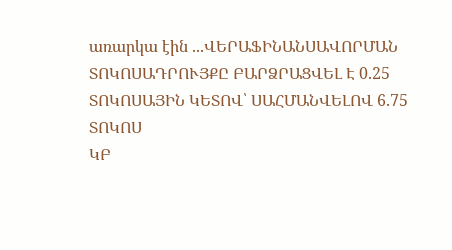առարկա էին ...ՎԵՐԱՖԻՆԱՆՍԱՎՈՐՄԱՆ ՏՈԿՈՍԱԴՐՈՒՅՔԸ ԲԱՐՁՐԱՑՎԵԼ Է 0.25 ՏՈԿՈՍԱՅԻՆ ԿԵՏՈՎ՝ ՍԱՀՄԱՆՎԵԼՈՎ 6.75 ՏՈԿՈՍ
ԿԲ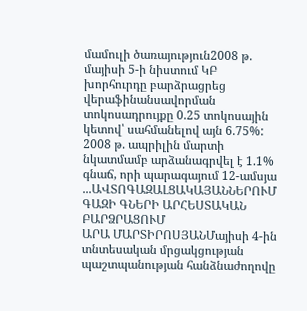մամուլի ծառայություն2008 թ. մայիսի 5-ի նիստում ԿԲ խորհուրդը բարձրացրեց վերաֆինանսավորման տոկոսադրույքը 0.25 տոկոսային կետով՝ սահմանելով այն 6.75%: 2008 թ. ապրիլին մարտի նկատմամբ արձանագրվել է 1.1% գնաճ, որի պարագայում 12-ամսյա ...ԱՎՏՈԳԱԶԱԼՑԱԿԱՅԱՆՆԵՐՈՒՄ ԳԱԶԻ ԳՆԵՐԻ ԱՐՀԵՍՏԱԿԱՆ ԲԱՐՁՐԱՑՈՒՄ
ԱՐԱ ՄԱՐՏԻՐՈՍՅԱՆՄայիսի 4-ին տնտեսական մրցակցության պաշտպանության հանձնաժողովը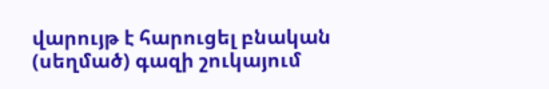վարույթ է հարուցել բնական (սեղմած) գազի շուկայում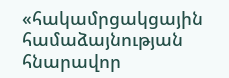«հակամրցակցային համաձայնության հնարավոր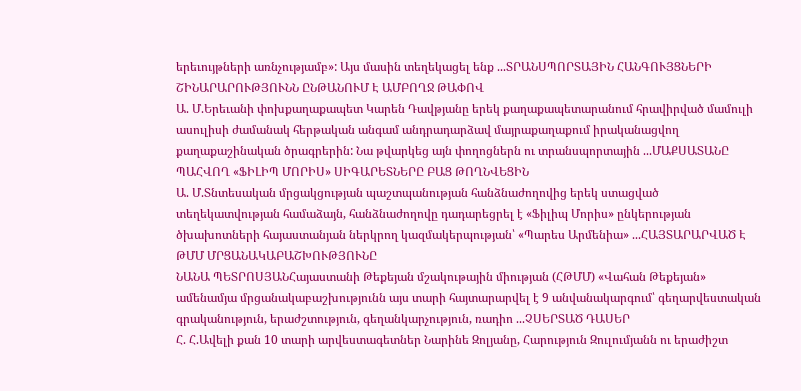երեւույթների առնչությամբ»: Այս մասին տեղեկացել ենք ...ՏՐԱՆՍՊՈՐՏԱՅԻՆ ՀԱՆԳՈՒՅՑՆԵՐԻ ՇԻՆԱՐԱՐՈՒԹՅՈՒՆՆ ԸՆԹԱՆՈՒՄ Է ԱՄԲՈՂՋ ԹԱՓՈՎ
Ա. Մ.Երեւանի փոխքաղաքապետ Կարեն Դավթյանը երեկ քաղաքապետարանում հրավիրված մամուլի ասուլիսի ժամանակ հերթական անգամ անդրադարձավ մայրաքաղաքում իրականացվող քաղաքաշինական ծրագրերին: Նա թվարկեց այն փողոցներն ու տրանսպորտային ...ՄԱՔՍԱՏԱՆԸ ՊԱՀՎՈՂ «ՖԻԼԻՊ ՄՈՐԻՍ» ՍԻԳԱՐԵՏՆԵՐԸ ԲԱՑ ԹՈՂՆՎԵՑԻՆ
Ա. Մ.Տնտեսական մրցակցության պաշտպանության հանձնաժողովից երեկ ստացված տեղեկատվության համաձայն, հանձնաժողովը դադարեցրել է «Ֆիլիպ Մորիս» ընկերության ծխախոտների հայաստանյան ներկրող կազմակերպության՝ «Պարես Արմենիա» ...ՀԱՅՏԱՐԱՐՎԱԾ Է ԹՄՄ ՄՐՑԱՆԱԿԱԲԱՇԽՈՒԹՅՈՒՆԸ
ՆԱՆԱ ՊԵՏՐՈՍՅԱՆՀայաստանի Թեքեյան մշակութային միության (ՀԹՄՄ) «Վահան Թեքեյան» ամենամյա մրցանակաբաշխությունն այս տարի հայտարարվել է 9 անվանակարգում՝ գեղարվեստական գրականություն, երաժշտություն, գեղանկարչություն, ռադիո ...ՉՍԵՐՏԱԾ ԴԱՍԵՐ
Հ. Հ.Ավելի քան 10 տարի արվեստագետներ Նարինե Զոլյանը, Հարություն Զուլումյանն ու երաժիշտ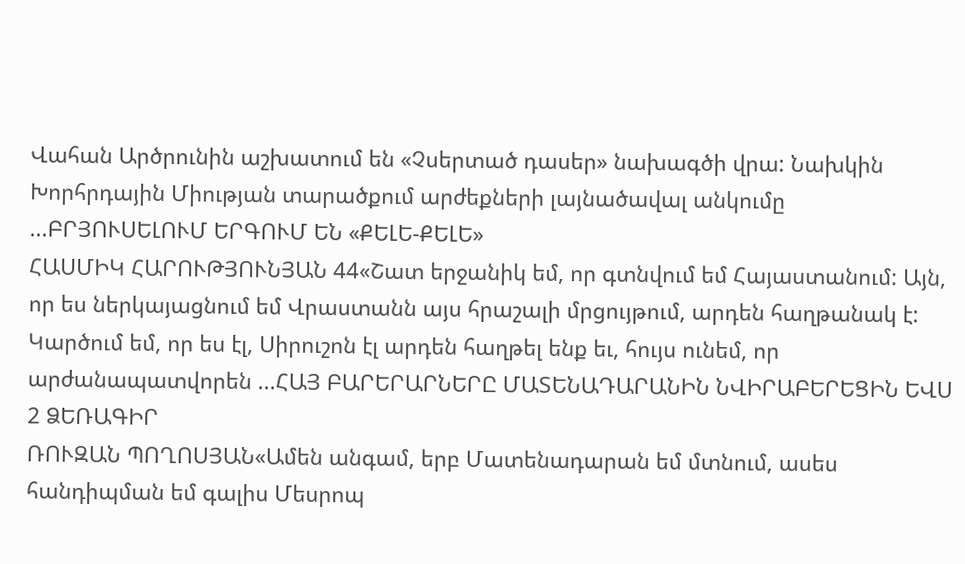Վահան Արծրունին աշխատում են «Չսերտած դասեր» նախագծի վրա: Նախկին Խորհրդային Միության տարածքում արժեքների լայնածավալ անկումը ...ԲՐՅՈՒՍԵԼՈՒՄ ԵՐԳՈՒՄ ԵՆ «ՔԵԼԵ-ՔԵԼԵ»
ՀԱՍՄԻԿ ՀԱՐՈՒԹՅՈՒՆՅԱՆ 44«Շատ երջանիկ եմ, որ գտնվում եմ Հայաստանում: Այն, որ ես ներկայացնում եմ Վրաստանն այս հրաշալի մրցույթում, արդեն հաղթանակ է: Կարծում եմ, որ ես էլ, Սիրուշոն էլ արդեն հաղթել ենք եւ, հույս ունեմ, որ արժանապատվորեն ...ՀԱՅ ԲԱՐԵՐԱՐՆԵՐԸ ՄԱՏԵՆԱԴԱՐԱՆԻՆ ՆՎԻՐԱԲԵՐԵՑԻՆ ԵՎՍ 2 ՁԵՌԱԳԻՐ
ՌՈՒԶԱՆ ՊՈՂՈՍՅԱՆ«Ամեն անգամ, երբ Մատենադարան եմ մտնում, ասես հանդիպման եմ գալիս Մեսրոպ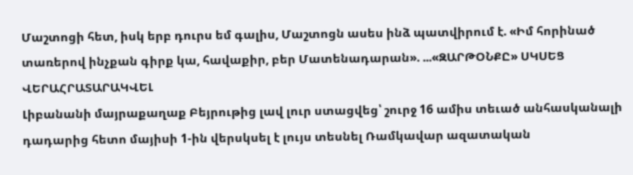Մաշտոցի հետ, իսկ երբ դուրս եմ գալիս, Մաշտոցն ասես ինձ պատվիրում է. «Իմ հորինած տառերով ինչքան գիրք կա, հավաքիր, բեր Մատենադարան». ...«ԶԱՐԹՕՆՔԸ» ՍԿՍԵՑ ՎԵՐԱՀՐԱՏԱՐԱԿՎԵԼ
Լիբանանի մայրաքաղաք Բեյրութից լավ լուր ստացվեց՝ շուրջ 16 ամիս տեւած անհասկանալի դադարից հետո մայիսի 1-ին վերսկսել է լույս տեսնել Ռամկավար ազատական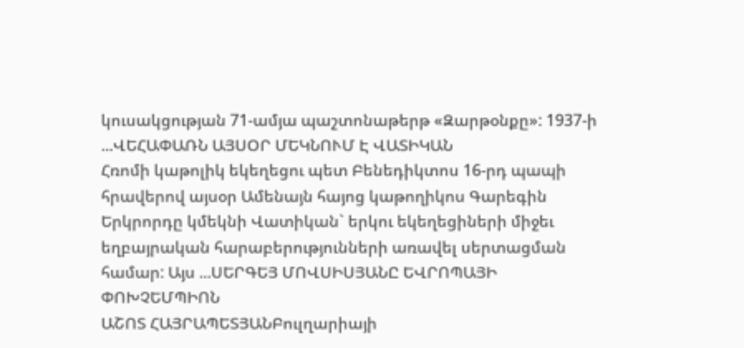կուսակցության 71-ամյա պաշտոնաթերթ «Զարթօնքը»: 1937-ի ...ՎԵՀԱՓԱՌՆ ԱՅՍՕՐ ՄԵԿՆՈՒՄ Է ՎԱՏԻԿԱՆ
Հռոմի կաթոլիկ եկեղեցու պետ Բենեդիկտոս 16-րդ պապի հրավերով այսօր Ամենայն հայոց կաթողիկոս Գարեգին Երկրորդը կմեկնի Վատիկան` երկու եկեղեցիների միջեւ եղբայրական հարաբերությունների առավել սերտացման համար: Այս ...ՍԵՐԳԵՅ ՄՈՎՍԻՍՅԱՆԸ ԵՎՐՈՊԱՅԻ ՓՈԽՉԵՄՊԻՈՆ
ԱՇՈՏ ՀԱՅՐԱՊԵՏՅԱՆԲուլղարիայի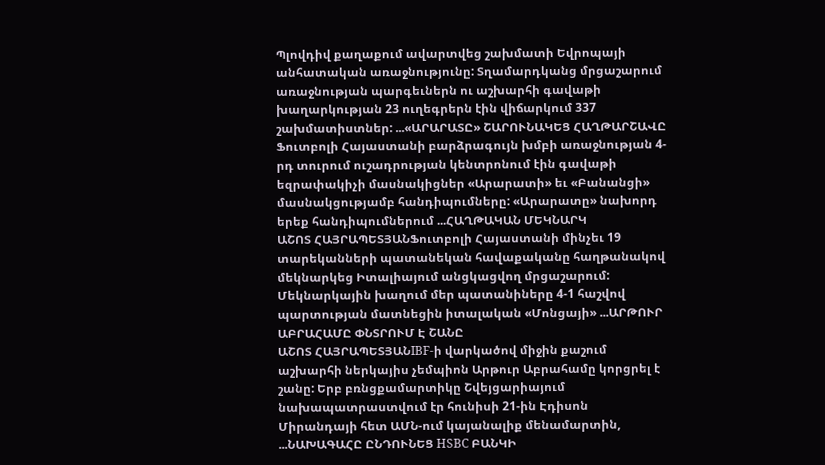Պլովդիվ քաղաքում ավարտվեց շախմատի Եվրոպայի անհատական առաջնությունը: Տղամարդկանց մրցաշարում առաջնության պարգեւներն ու աշխարհի գավաթի խաղարկության 23 ուղեգրերն էին վիճարկում 337 շախմատիստներ: ...«ԱՐԱՐԱՏԸ» ՇԱՐՈՒՆԱԿԵՑ ՀԱՂԹԱՐՇԱՎԸ
Ֆուտբոլի Հայաստանի բարձրագույն խմբի առաջնության 4-րդ տուրում ուշադրության կենտրոնում էին գավաթի եզրափակիչի մասնակիցներ «Արարատի» եւ «Բանանցի» մասնակցությամբ հանդիպումները: «Արարատը» նախորդ երեք հանդիպումներում ...ՀԱՂԹԱԿԱՆ ՄԵԿՆԱՐԿ
ԱՇՈՏ ՀԱՅՐԱՊԵՏՅԱՆՖուտբոլի Հայաստանի մինչեւ 19 տարեկանների պատանեկան հավաքականը հաղթանակով մեկնարկեց Իտալիայում անցկացվող մրցաշարում: Մեկնարկային խաղում մեր պատանիները 4-1 հաշվով պարտության մատնեցին իտալական «Մոնցայի» ...ԱՐԹՈՒՐ ԱԲՐԱՀԱՄԸ ՓՆՏՐՈՒՄ Է ՇԱՆԸ
ԱՇՈՏ ՀԱՅՐԱՊԵՏՅԱՆIBF-ի վարկածով միջին քաշում աշխարհի ներկայիս չեմպիոն Արթուր Աբրահամը կորցրել է շանը: Երբ բռնցքամարտիկը Շվեյցարիայում նախապատրաստվում էր հունիսի 21-ին Էդիսոն Միրանդայի հետ ԱՄՆ-ում կայանալիք մենամարտին, ...ՆԱԽԱԳԱՀԸ ԸՆԴՈՒՆԵՑ HSBC ԲԱՆԿԻ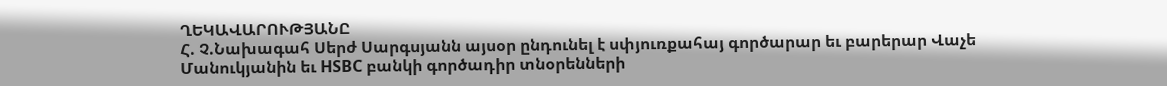ՂԵԿԱՎԱՐՈՒԹՅԱՆԸ
Հ. Չ.Նախագահ Սերժ Սարգսյանն այսօր ընդունել է սփյուռքահայ գործարար եւ բարերար Վաչե Մանուկյանին եւ HSBC բանկի գործադիր տնօրենների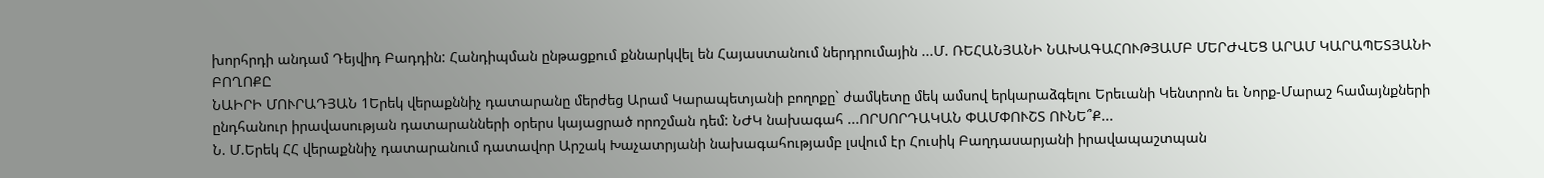խորհրդի անդամ Դեյվիդ Բադդին: Հանդիպման ընթացքում քննարկվել են Հայաստանում ներդրումային ...Մ. ՌԵՀԱՆՅԱՆԻ ՆԱԽԱԳԱՀՈՒԹՅԱՄԲ ՄԵՐԺՎԵՑ ԱՐԱՄ ԿԱՐԱՊԵՏՅԱՆԻ ԲՈՂՈՔԸ
ՆԱԻՐԻ ՄՈՒՐԱԴՅԱՆ 1Երեկ վերաքննիչ դատարանը մերժեց Արամ Կարապետյանի բողոքը` ժամկետը մեկ ամսով երկարաձգելու Երեւանի Կենտրոն եւ Նորք-Մարաշ համայնքների ընդհանուր իրավասության դատարանների օրերս կայացրած որոշման դեմ: ՆԺԿ նախագահ ...ՈՐՍՈՐԴԱԿԱՆ ՓԱՄՓՈՒՇՏ ՈՒՆԵ՞Ք...
Ն. Մ.Երեկ ՀՀ վերաքննիչ դատարանում դատավոր Արշակ Խաչատրյանի նախագահությամբ լսվում էր Հուսիկ Բաղդասարյանի իրավապաշտպան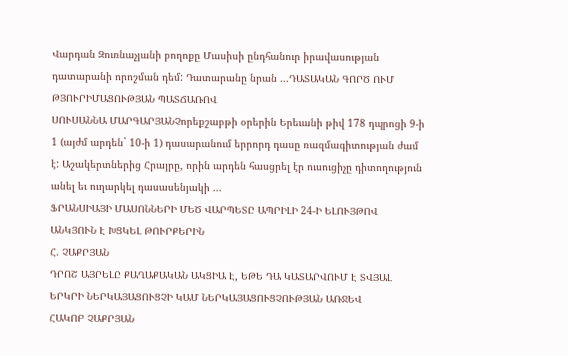Վարդան Զուռնաչյանի բողոքը Մասիսի ընդհանուր իրավասության դատարանի որոշման դեմ: Դատարանը նրան ...ԴԱՏԱԿԱՆ ԳՈՐԾ ՈՒՄ ԹՅՈՒՐԻՄԱՑՈՒԹՅԱՆ ՊԱՏՃԱՌՈՎ
ՍՈՒՍԱՆՆԱ ՄԱՐԳԱՐՅԱՆՉորեքշաբթի օրերին Երեւանի թիվ 178 դպրոցի 9-ի 1 (այժմ արդեն` 10-ի 1) դասարանում երրորդ դասը ռազմագիտության ժամ է: Աշակերտներից Հրայրը, որին արդեն հասցրել էր ուսուցիչը դիտողություն անել եւ ուղարկել դասասենյակի ...
ՖՐԱՆՍԻԱՅԻ ՄԱՍՈՆՆԵՐԻ ՄԵԾ ՎԱՐՊԵՏԸ ԱՊՐԻԼԻ 24-Ի ԵԼՈՒՅԹՈՎ ԱՆԿՅՈՒՆ Է ԽՑԿԵԼ ԹՈՒՐՔԵՐԻՆ
Հ. ՉԱՔՐՅԱՆ
ԴՐՈՇ ԱՅՐԵԼԸ ՔԱՂԱՔԱԿԱՆ ԱԿՑԻԱ Է, ԵԹԵ ԴԱ ԿԱՏԱՐՎՈՒՄ Է ՏՎՅԱԼ ԵՐԿՐԻ ՆԵՐԿԱՅԱՑՈՒՑՉԻ ԿԱՄ ՆԵՐԿԱՅԱՑՈՒՑՉՈՒԹՅԱՆ ԱՌՋԵՎ
ՀԱԿՈԲ ՉԱՔՐՅԱՆ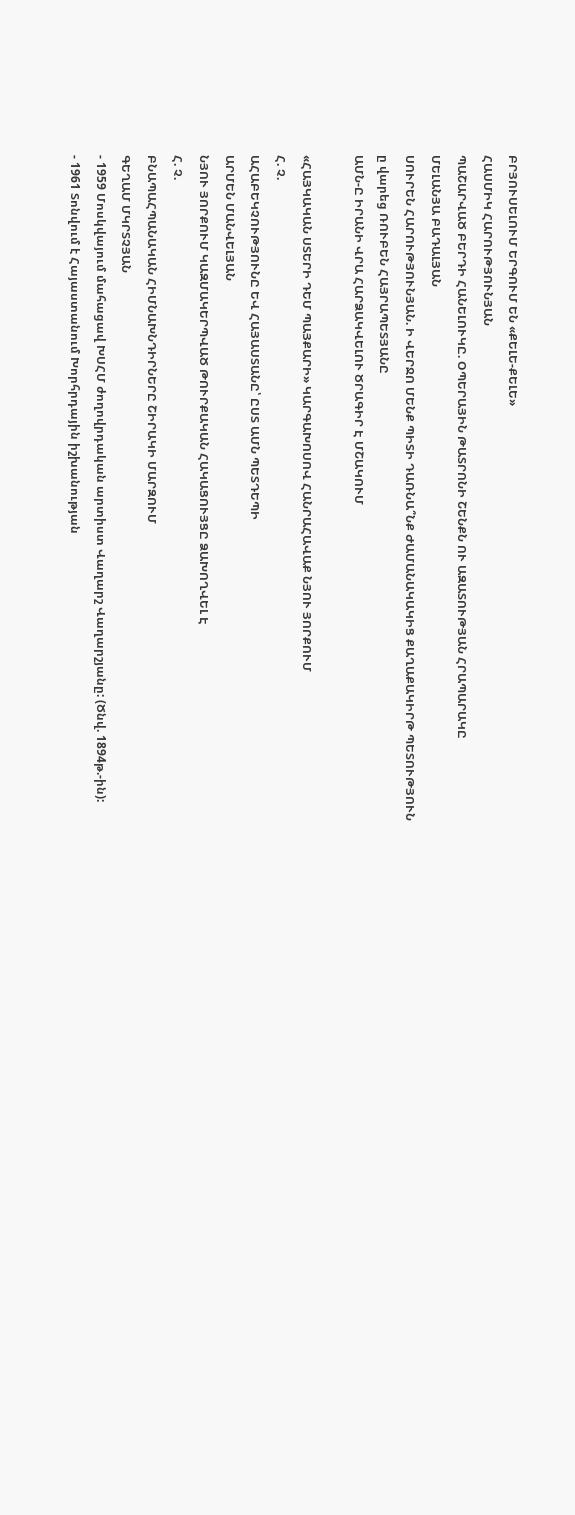ԲՐՅՈՒՍԵԼՈՒՄ ԵՐԳՈՒՄ ԵՆ «ՔԵԼԵ-ՔԵԼԵ»
ՀԱՍՄԻԿ ՀԱՐՈՒԹՅՈՒՆՅԱՆ
ՊԱՇԱՐՎԱԾ ԲԵՐԴԻ ՀԱՆԵԼՈՒԿԸ. ՕՊԵՐԱՅԻՆ ԹԱՏՐՈՆԻ ՇԵՆՔՆ ՈՒ ԱԶԱՏՈՒԹՅԱՆ ՀՐԱՊԱՐԱԿԸ
ՄԵԼԱՆՅԱ ԲԱԴԱԼՅԱՆ
ՍՈՒՐԵՆ ՀԱՐՈՒԹՅՈՒՆՅԱՆ. Ի ՎԵՐՋՈ ՄԵՆՔ ՊԻՏԻ ԴԱՌՆԱ՞ՆՔ ԺԱՄԱՆԱԿԱԿԻՑ ՔԱՂԱՔԱԿԻՐԹ ՊԵՏՈՒԹՅՈՒՆ
ը վարեց ՌՈՒԲԵՆ ՀԱՅՐԱՊԵՏՅԱՆԸ
ԱՄՆ-Ը ԻՐԱՆԻ ՎՐԱ ՀԱՐՁԱԿՎԵԼՈՒ ԾՐԱԳԻՐ Է ՄՇԱԿՈՒՄ

«ՀԱՅԿԱԿԱՆ ՍՏԵՐԻ ԴԵՄ ՊԱՅՔԱՐԻ» ԿԱՐԳԱԽՈՍՈՎ ՀԱՆՐԱՀԱՎԱՔ ՆՅՈՒ ՅՈՐՔՈՒՄ
Հ. Չ.
ԱՀԱԲԵԿՉՈՒԹՅՈՒՆԸ ԵՎ ՀԱՅԱՍՏԱՆԸ՝ ԸՍՏ ԱՄՆ ՊԵՏԴԵՊԻ
ԱՐՄԵՆ ՄԱՆՎԵԼՅԱՆ
ՆՅՈՒ ՅՈՐՔՈՒՄ ԿԱԶՄԱԿԵՐՊՎԱԾ ԹՈՒՐՔԱԿԱՆ ՀԱԿԱՑՈՒՅՑԸ ՁԱԽՈՂՎԵԼ Է
Հ. Չ.
ԲՆԱՊԱՀՊԱՆԱԿԱՆ ՀԻՄՆԱԽՆԴԻՐՆԵՐԸ ՇԻՐԱԿԻ ՄԱՐԶՈՒՄ
ԳԵՂԱՄ ՄԿՐՏՉՅԱՆ
- 1959 Մոսկվայում մահացավ ԽՍՀՄ ժողովրդական արտիստ Վաղարշ Վաղարշյանը: (Ծնվ. 1894թ.-ին):
- 1961 Տոնվում է Հայաստանում Խորհրդային իշխանության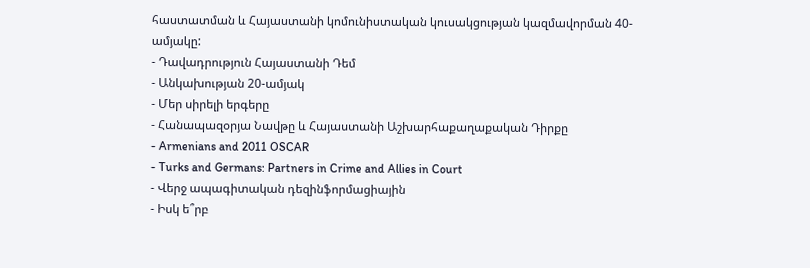հաստատման և Հայաստանի կոմունիստական կուսակցության կազմավորման 40-ամյակը:
- Դավադրություն Հայաստանի Դեմ
- Անկախության 20-ամյակ
- Մեր սիրելի երգերը
- Հանապազօրյա Նավթը և Հայաստանի Աշխարհաքաղաքական Դիրքը
- Armenians and 2011 OSCAR
- Turks and Germans: Partners in Crime and Allies in Court
- Վերջ ապագիտական դեզինֆորմացիային
- Իսկ ե՞րբ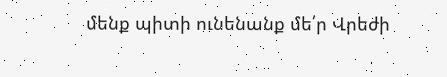մենք պիտի ունենանք մե՛ր Վրեժի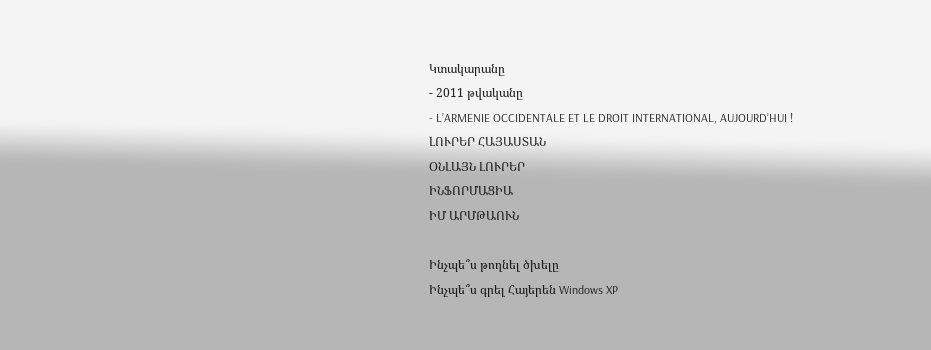Կտակարանը
- 2011 թվականը
- L’ARMENIE OCCIDENTALE ET LE DROIT INTERNATIONAL, AUJOURD’HUI !
ԼՈՒՐԵՐ ՀԱՅԱՍՏԱՆ
ՕՆԼԱՅՆ ԼՈՒՐԵՐ
ԻՆՖՈՐՄԱՑԻԱ
ԻՄ ԱՐՄԹԱՈՒՆ

Ինչպե՞ս թողնել ծխելը
Ինչպե՞ս գրել Հայերեն Windows XP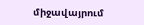միջավայրում